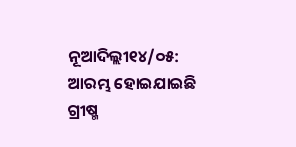ନୂଆଦିଲ୍ଲୀ୧୪/୦୫: ଆରମ୍ଭ ହୋଇଯାଇଛି ଗ୍ରୀଷ୍ମ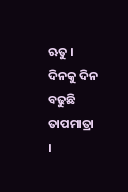ଋତୁ । ଦିନକୁ ଦିନ ବଢୁଛି ତାପମାତ୍ରା ।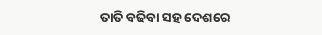ତାତି ବଢିବା ସହ ଦେଶରେ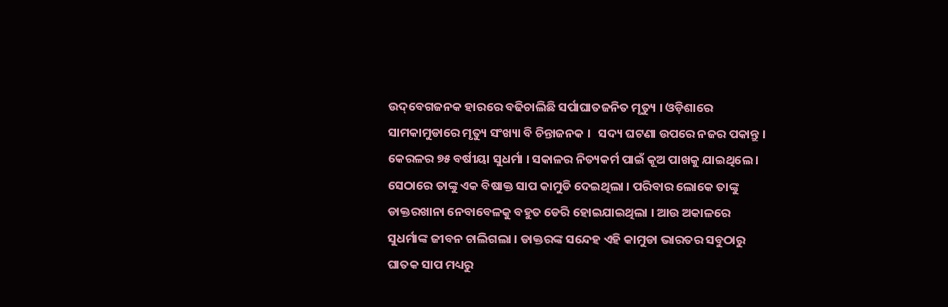ଉଦ୍‌ବେଗଜନକ ହାରରେ ବଢିଚାଲିଛି ସର୍ପାଘାତଜନିତ ମୃତ୍ୟୁ । ଓଡ଼ିଶାରେ ସାମକାମୁଡାରେ ମୃତ୍ୟୁ ସଂଖ୍ୟା ବି ଚିନ୍ତାଜନକ ।   ସଦ୍ୟ ଘଟଣା ଉପରେ ନଜର ପକାନ୍ତୁ । କେରଳର ୭୫ ବର୍ଷୀୟା ସୁଧର୍ମା । ସକାଳର ନିତ୍ୟକର୍ମ ପାଇଁ କୂଅ ପାଖକୁ ଯାଇଥିଲେ । ସେଠାରେ ତାଙ୍କୁ ଏକ ବିଷାକ୍ତ ସାପ କାମୁଡି ଦେଇଥିଲା । ପରିବାର ଲୋକେ ତାଙ୍କୁ ଡାକ୍ତରଖାନା ନେବାବେଳକୁ ବହୁତ ଡେରି ହୋଇଯାଇଥିଲା । ଆଉ ଅକାଳରେ ସୁଧର୍ମାଙ୍କ ଜୀବନ ଚାଲିଗଲା । ଡାକ୍ତରଙ୍କ ସନ୍ଦେହ ଏହି କାମୁଡା ଭାରତର ସବୁଠାରୁ ଘାତକ ସାପ ମଧ୍ୟରୁ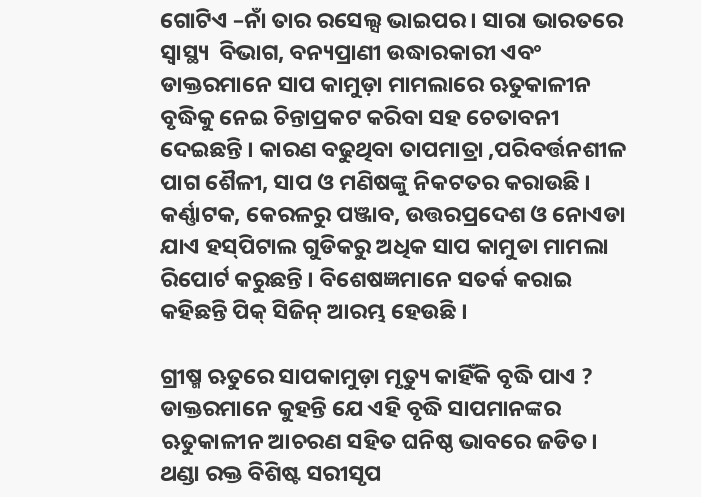ଗୋଟିଏ –ନାଁ ତାର ରସେଲ୍ସ ଭାଇପର । ସାରା ଭାରତରେ ସ୍ବାସ୍ଥ୍ୟ  ବିଭାଗ, ବନ୍ୟପ୍ରାଣୀ ଉଦ୍ଧାରକାରୀ ଏବଂ ଡାକ୍ତରମାନେ ସାପ କାମୁଡ଼ା ମାମଲାରେ ଋତୁକାଳୀନ ବୃଦ୍ଧିକୁ ନେଇ ଚିନ୍ତାପ୍ରକଟ କରିବା ସହ ଚେତାବନୀ ଦେଇଛନ୍ତି । କାରଣ ବଢୁଥିବା ତାପମାତ୍ରା ,ପରିବର୍ତ୍ତନଶୀଳ ପାଗ ଶୈଳୀ, ସାପ ଓ ମଣିଷଙ୍କୁ ନିକଟତର କରାଉଛି ।  କର୍ଣ୍ଣାଟକ, କେରଳରୁ ପଞ୍ଜାବ, ଉତ୍ତରପ୍ରଦେଶ ଓ ନୋଏଡା ଯାଏ ହସ୍‌ପିଟାଲ ଗୁଡିକରୁ ଅଧିକ ସାପ କାମୁଡା ମାମଲା ରିପୋର୍ଟ କରୁଛନ୍ତି । ବିଶେଷଜ୍ଞମାନେ ସତର୍କ କରାଇ କହିଛନ୍ତି ପିକ୍‌ ସିଜିନ୍‌ ଆରମ୍ଭ ହେଉଛି ।

ଗ୍ରୀଷ୍ମ ଋତୁରେ ସାପକାମୁଡ଼ା ମୃତ୍ୟୁ କାହିଁକି ବୃଦ୍ଧି ପାଏ ?  ଡାକ୍ତରମାନେ କୁହନ୍ତି ଯେ ଏହି ବୃଦ୍ଧି ସାପମାନଙ୍କର ଋତୁକାଳୀନ ଆଚରଣ ସହିତ ଘନିଷ୍ଠ ଭାବରେ ଜଡିତ। ଥଣ୍ଡା ରକ୍ତ ବିଶିଷ୍ଟ ସରୀସୃପ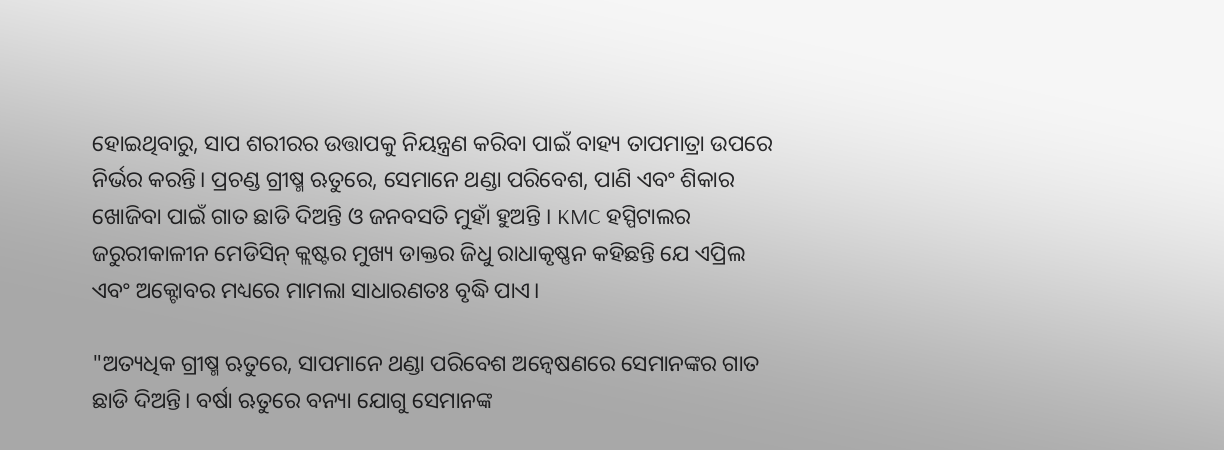ହୋଇଥିବାରୁ, ସାପ ଶରୀରର ଉତ୍ତାପକୁ ନିୟନ୍ତ୍ରଣ କରିବା ପାଇଁ ବାହ୍ୟ ତାପମାତ୍ରା ଉପରେ ନିର୍ଭର କରନ୍ତି। ପ୍ରଚଣ୍ଡ ଗ୍ରୀଷ୍ମ ଋତୁରେ, ସେମାନେ ଥଣ୍ଡା ପରିବେଶ, ପାଣି ଏବଂ ଶିକାର ଖୋଜିବା ପାଇଁ ଗାତ ଛାଡି ଦିଅନ୍ତି ଓ ଜନବସତି ମୁହାଁ ହୁଅନ୍ତି । KMC ହସ୍ପିଟାଲର ଜରୁରୀକାଳୀନ ମେଡିସିନ୍ କ୍ଲଷ୍ଟର ମୁଖ୍ୟ ଡାକ୍ତର ଜିଧୁ ରାଧାକୃଷ୍ଣନ କହିଛନ୍ତି ଯେ ଏପ୍ରିଲ ଏବଂ ଅକ୍ଟୋବର ମଧ୍ୟରେ ମାମଲା ସାଧାରଣତଃ ବୃଦ୍ଧି ପାଏ।

"ଅତ୍ୟଧିକ ଗ୍ରୀଷ୍ମ ଋତୁରେ, ସାପମାନେ ଥଣ୍ଡା ପରିବେଶ ଅନ୍ବେଷଣରେ ସେମାନଙ୍କର ଗାତ ଛାଡି ଦିଅନ୍ତି। ବର୍ଷା ଋତୁରେ ବନ୍ୟା ଯୋଗୁ ସେମାନଙ୍କ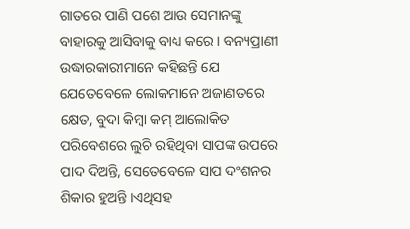ଗାତରେ ପାଣି ପଶେ ଆଉ ସେମାନଙ୍କୁ ବାହାରକୁ ଆସିବାକୁ ବାଧ୍ୟ କରେ । ବନ୍ୟପ୍ରାଣୀ ଉଦ୍ଧାରକାରୀମାନେ କହିଛନ୍ତି ଯେ ଯେତେବେଳେ ଲୋକମାନେ ଅଜାଣତରେ କ୍ଷେତ, ବୁଦା କିମ୍ବା କମ୍ ଆଲୋକିତ ପରିବେଶରେ ଲୁଚି ରହିଥିବା ସାପଙ୍କ ଉପରେ ପାଦ ଦିଅନ୍ତି, ସେତେବେଳେ ସାପ ଦଂଶନର ଶିକାର ହୁଅନ୍ତି ।ଏଥିସହ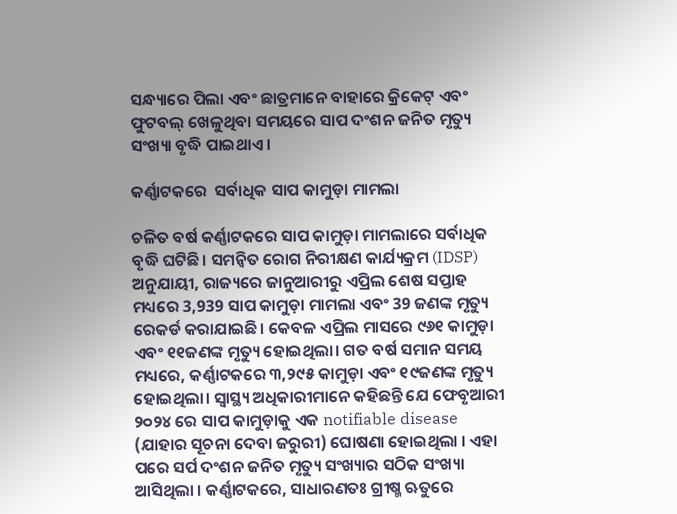ସନ୍ଧ୍ୟାରେ ପିଲା ଏବଂ ଛାତ୍ରମାନେ ବାହାରେ କ୍ରିକେଟ୍ ଏବଂ ଫୁଟବଲ୍ ଖେଳୁଥିବା ସମୟରେ ସାପ ଦଂଶନ ଜନିତ ମୃତ୍ୟୁ ସଂଖ୍ୟା ବୃଦ୍ଧି ପାଇଥାଏ ।

କର୍ଣ୍ଣାଟକରେ  ସର୍ବାଧିକ ସାପ କାମୁଡ଼ା ମାମଲା

ଚଳିତ ବର୍ଷ କର୍ଣ୍ଣାଟକରେ ସାପ କାମୁଡ଼ା ମାମଲାରେ ସର୍ବାଧିକ ବୃଦ୍ଧି ଘଟିଛି। ସମନ୍ବିତ ରୋଗ ନିରୀକ୍ଷଣ କାର୍ଯ୍ୟକ୍ରମ (IDSP) ଅନୁଯାୟୀ, ରାଜ୍ୟରେ ଜାନୁଆରୀରୁ ଏପ୍ରିଲ ଶେଷ ସପ୍ତାହ ମଧ୍ୟରେ 3,939 ସାପ କାମୁଡ଼ା ମାମଲା ଏବଂ 39 ଜଣଙ୍କ ମୃତ୍ୟୁ ରେକର୍ଡ କରାଯାଇଛି। କେବଳ ଏପ୍ରିଲ ମାସରେ ୯୬୧ କାମୁଡ଼ା ଏବଂ ୧୧ଜଣଙ୍କ ମୃତ୍ୟୁ ହୋଇଥିଲା। ଗତ ବର୍ଷ ସମାନ ସମୟ ମଧ୍ୟରେ, କର୍ଣ୍ଣାଟକରେ ୩,୨୯୫ କାମୁଡ଼ା ଏବଂ ୧୯ଜଣଙ୍କ ମୃତ୍ୟୁ ହୋଇଥିଲା। ସ୍ବାସ୍ଥ୍ୟ ଅଧିକାରୀମାନେ କହିଛନ୍ତି ଯେ ଫେବୃଆରୀ ୨୦୨୪ ରେ ସାପ କାମୁଡ଼ାକୁ ଏକ notifiable disease (ଯାହାର ସୂଚନା ଦେବା ଜରୁରୀ) ଘୋଷଣା ହୋଇଥିଲା । ଏହା ପରେ ସର୍ପ ଦଂଶନ ଜନିତ ମୃତ୍ୟୁ ସଂଖ୍ୟାର ସଠିକ ସଂଖ୍ୟା ଆସିଥିଲା । କର୍ଣ୍ଣାଟକରେ, ସାଧାରଣତଃ ଗ୍ରୀଷ୍ମ ଋତୁରେ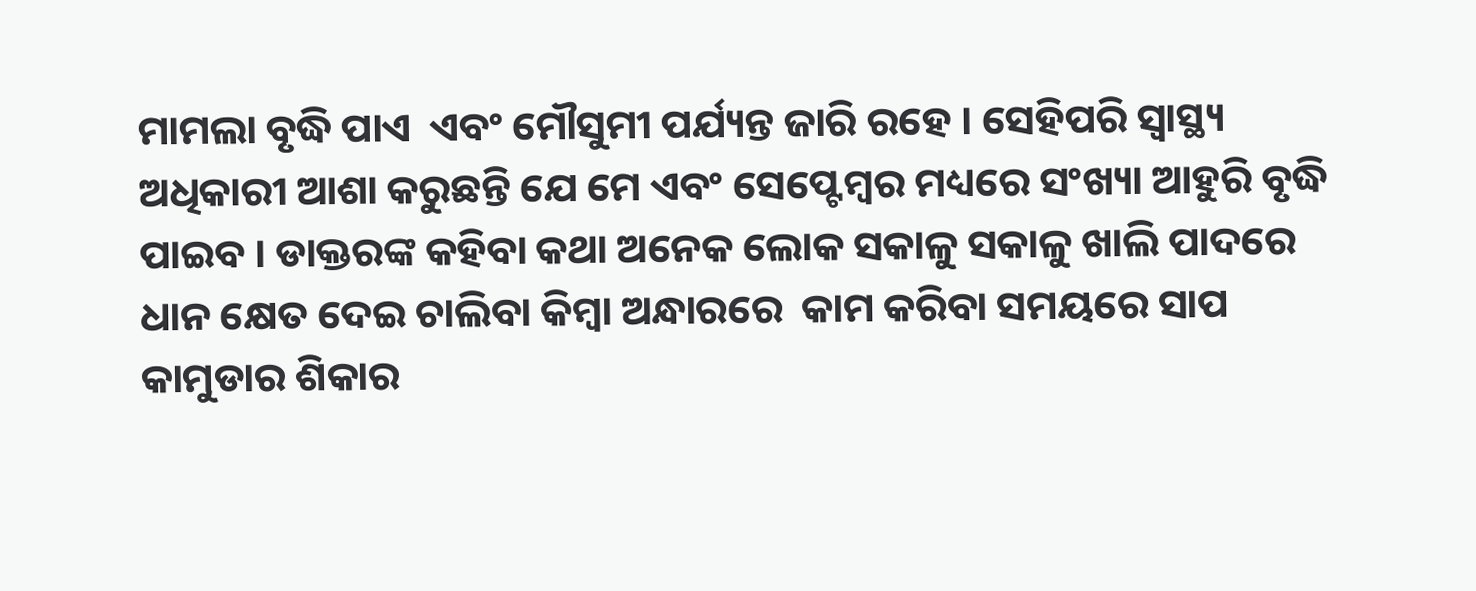ମାମଲା ବୃଦ୍ଧି ପାଏ  ଏବଂ ମୌସୁମୀ ପର୍ଯ୍ୟନ୍ତ ଜାରି ରହେ । ସେହିପରି ସ୍ବାସ୍ଥ୍ୟ ଅଧିକାରୀ ଆଶା କରୁଛନ୍ତି ଯେ ମେ ଏବଂ ସେପ୍ଟେମ୍ବର ମଧ୍ୟରେ ସଂଖ୍ୟା ଆହୁରି ବୃଦ୍ଧି ପାଇବ । ଡାକ୍ତରଙ୍କ କହିବା କଥା ଅନେକ ଲୋକ ସକାଳୁ ସକାଳୁ ଖାଲି ପାଦରେ ଧାନ କ୍ଷେତ ଦେଇ ଚାଲିବା କିମ୍ବା ଅନ୍ଧାରରେ  କାମ କରିବା ସମୟରେ ସାପ କାମୁଡାର ଶିକାର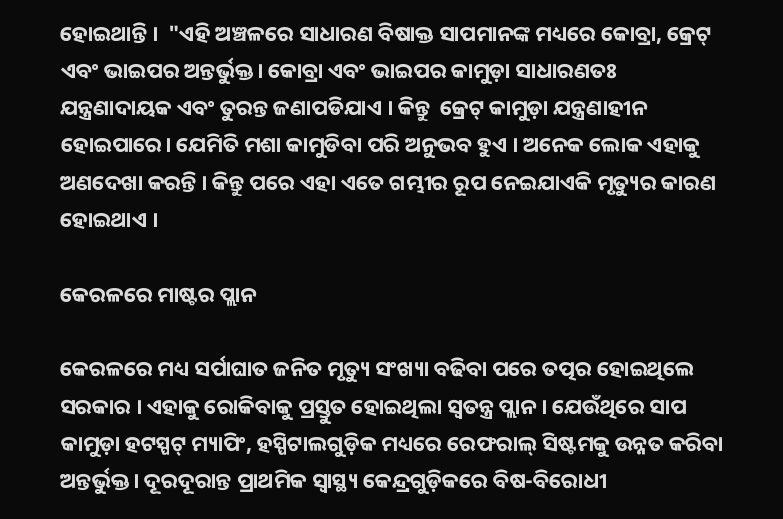ହୋଇଥାନ୍ତି ।  "ଏହି ଅଞ୍ଚଳରେ ସାଧାରଣ ବିଷାକ୍ତ ସାପମାନଙ୍କ ମଧ୍ୟରେ କୋବ୍ରା, କ୍ରେଟ୍ ଏବଂ ଭାଇପର ଅନ୍ତର୍ଭୁକ୍ତ। କୋବ୍ରା ଏବଂ ଭାଇପର କାମୁଡ଼ା ସାଧାରଣତଃ ଯନ୍ତ୍ରଣାଦାୟକ ଏବଂ ତୁରନ୍ତ ଜଣାପଡିଯାଏ । କିନ୍ତୁ  କ୍ରେଟ୍ କାମୁଡ଼ା ଯନ୍ତ୍ରଣାହୀନ ହୋଇପାରେ। ଯେମିତି ମଶା କାମୁଡିବା ପରି ଅନୁଭବ ହୁଏ । ଅନେକ ଲୋକ ଏହାକୁ ଅଣଦେଖା କରନ୍ତି । କିନ୍ତୁ ପରେ ଏହା ଏତେ ଗମ୍ଭୀର ରୂପ ନେଇଯାଏକି ମୃତ୍ୟୁର କାରଣ ହୋଇଥାଏ ।

କେରଳରେ ମାଷ୍ଟର ପ୍ଲାନ

କେରଳରେ ମଧ୍ୟ ସର୍ପାଘାତ ଜନିତ ମୃତ୍ୟୁ ସଂଖ୍ୟା ବଢିବା ପରେ ତତ୍ପର ହୋଇଥିଲେ ସରକାର । ଏହାକୁ ରୋକିବାକୁ ପ୍ରସ୍ତୁତ ହୋଇଥିଲା ସ୍ବତନ୍ତ୍ର ପ୍ଲାନ । ଯେଉଁଥିରେ ସାପ କାମୁଡ଼ା ହଟସ୍ପଟ୍ ମ୍ୟାପିଂ, ହସ୍ପିଟାଲଗୁଡ଼ିକ ମଧ୍ୟରେ ରେଫରାଲ୍ ସିଷ୍ଟମକୁ ଉନ୍ନତ କରିବା ଅନ୍ତର୍ଭୁକ୍ତ। ଦୂରଦୂରାନ୍ତ ପ୍ରାଥମିକ ସ୍ବାସ୍ଥ୍ୟ କେନ୍ଦ୍ରଗୁଡ଼ିକରେ ବିଷ-ବିରୋଧୀ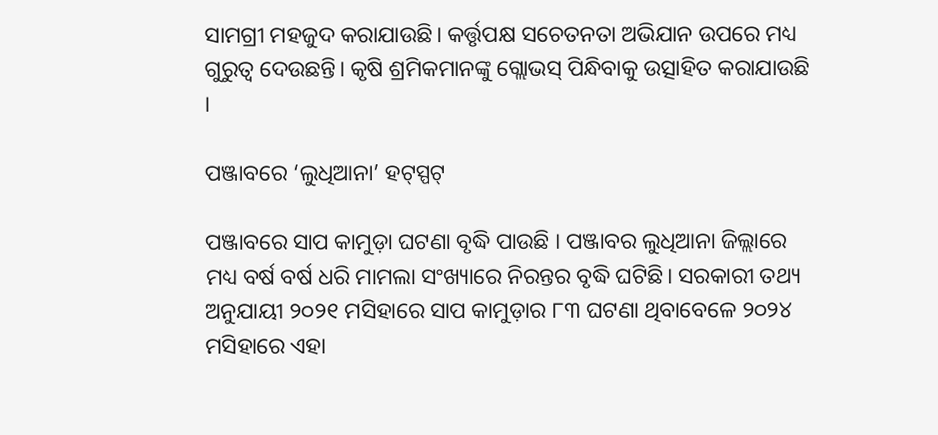ସାମଗ୍ରୀ ମହଜୁଦ କରାଯାଉଛି। କର୍ତ୍ତୃପକ୍ଷ ସଚେତନତା ଅଭିଯାନ ଉପରେ ମଧ୍ୟ ଗୁରୁତ୍ବ ଦେଉଛନ୍ତି। କୃଷି ଶ୍ରମିକମାନଙ୍କୁ ଗ୍ଲୋଭସ୍ ପିନ୍ଧିବାକୁ ଉତ୍ସାହିତ କରାଯାଉଛି ।

ପଞ୍ଜାବରେ ‘ଲୁଧିଆନା’ ହଟ୍‌ସ୍ପଟ୍‌

ପଞ୍ଜାବରେ ସାପ କାମୁଡ଼ା ଘଟଣା ବୃଦ୍ଧି ପାଉଛି । ପଞ୍ଜାବର ଲୁଧିଆନା ଜିଲ୍ଲାରେ ମଧ୍ୟ ବର୍ଷ ବର୍ଷ ଧରି ମାମଲା ସଂଖ୍ୟାରେ ନିରନ୍ତର ବୃଦ୍ଧି ଘଟିଛି। ସରକାରୀ ତଥ୍ୟ ଅନୁଯାୟୀ ୨୦୨୧ ମସିହାରେ ସାପ କାମୁଡ଼ାର ୮୩ ଘଟଣା ଥିବାବେଳେ ୨୦୨୪ ମସିହାରେ ଏହା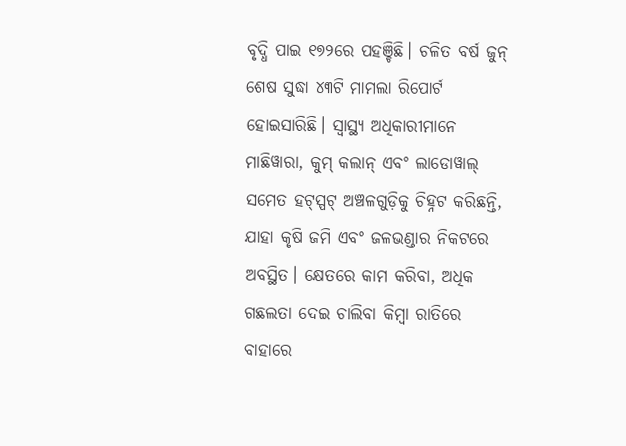ବୃଦ୍ଧି ପାଇ ୧୭୨ରେ ପହଞ୍ଚିଛି। ଚଳିତ ବର୍ଷ ଜୁନ୍ ଶେଷ ସୁଦ୍ଧା ୪୩ଟି ମାମଲା ରିପୋର୍ଟ ହୋଇସାରିଛି। ସ୍ବାସ୍ଥ୍ୟ ଅଧିକାରୀମାନେ ମାଛିୱାରା, କୁମ୍ କଲାନ୍ ଏବଂ ଲାଡୋୱାଲ୍ ସମେତ ହଟ୍‌ସ୍ପଟ୍ ଅଞ୍ଚଳଗୁଡ଼ିକୁ ଚିହ୍ନଟ କରିଛନ୍ତି, ଯାହା କୃଷି ଜମି ଏବଂ ଜଳଭଣ୍ଡାର ନିକଟରେ ଅବସ୍ଥିତ। କ୍ଷେତରେ କାମ କରିବା, ଅଧିକ ଗଛଲତା ଦେଇ ଚାଲିବା କିମ୍ବା ରାତିରେ ବାହାରେ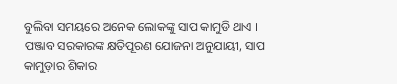ବୁଲିବା ସମୟରେ ଅନେକ ଲୋକଙ୍କୁ ସାପ କାମୁଡି ଥାଏ ।  ପଞ୍ଜାବ ସରକାରଙ୍କ କ୍ଷତିପୂରଣ ଯୋଜନା ଅନୁଯାୟୀ, ସାପ କାମୁଡ଼ାର ଶିକାର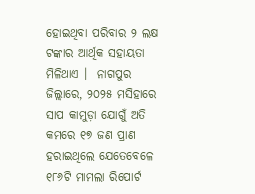ହୋଇଥିବା ପରିବାର ୨ ଲକ୍ଷ ଟଙ୍କାର ଆର୍ଥିକ ସହାୟତା ମିଳିଥାଏ ।  ନାଗପୁର ଜିଲ୍ଲାରେ, ୨୦୨୫ ମସିହାରେ ସାପ କାମୁଡ଼ା ଯୋଗୁଁ ଅତି କମରେ ୧୭ ଜଣ ପ୍ରାଣ ହରାଇଥିଲେ ଯେତେବେଳେ ୧୮୬ଟି ମାମଲା ରିପୋର୍ଟ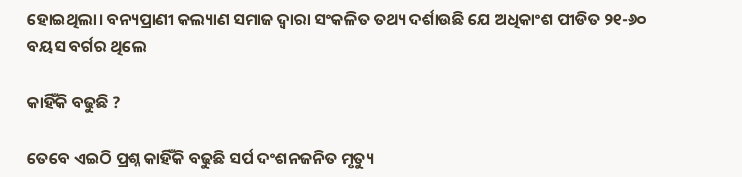ହୋଇଥିଲା। ବନ୍ୟପ୍ରାଣୀ କଲ୍ୟାଣ ସମାଜ ଦ୍ବାରା ସଂକଳିତ ତଥ୍ୟ ଦର୍ଶାଉଛି ଯେ ଅଧିକାଂଶ ପୀଡିତ ୨୧-୬୦ ବୟସ ବର୍ଗର ଥିଲେ

କାହିଁକି ବଢୁଛି ?

ତେବେ ଏଇଠି ପ୍ରଶ୍ନ କାହିଁକି ବଢୁଛି ସର୍ପ ଦଂଶନଜନିତ ମୃତ୍ୟୁ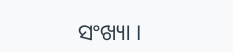ସଂଖ୍ୟା ।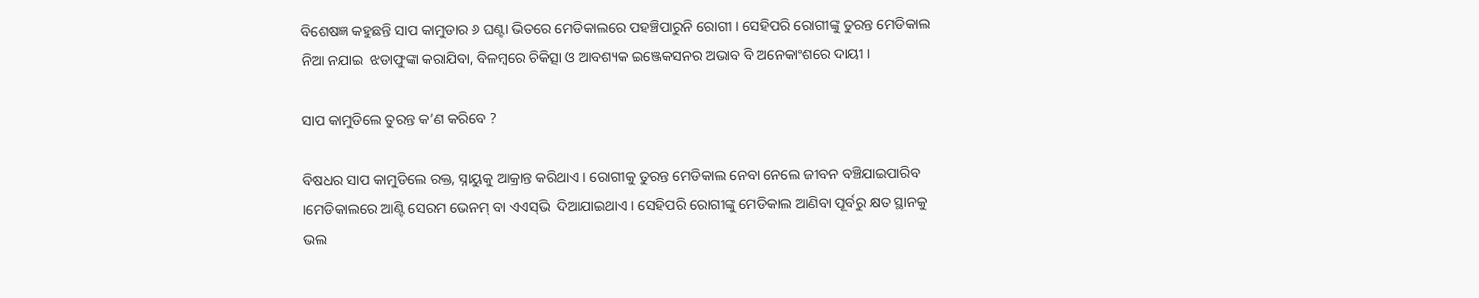ବିଶେଷଜ୍ଞ କହୁଛନ୍ତି ସାପ କାମୁଡାର ୬ ଘଣ୍ଟା ଭିତରେ ମେଡିକାଲରେ ପହଞ୍ଚିପାରୁନି ରୋଗୀ । ସେହିପରି ରୋଗୀଙ୍କୁ ତୁରନ୍ତ ମେଡିକାଲ ନିଆ ନଯାଇ  ଝଡାଫୁଙ୍କା କରାଯିବା, ବିଳମ୍ବରେ ଚିକିତ୍ସା ଓ ଆବଶ୍ୟକ ଇଞ୍ଜେକସନର ଅଭାବ ବି ଅନେକାଂଶରେ ଦାୟୀ ।

ସାପ କାମୁଡିଲେ ତୁରନ୍ତ କ’ଣ କରିବେ ?

ବିଷଧର ସାପ କାମୁଡିଲେ ରକ୍ତ, ସ୍ନାୟୁକୁ ଆକ୍ରାନ୍ତ କରିଥାଏ । ରୋଗୀକୁ ତୁରନ୍ତ ମେଡିକାଲ ନେବା ନେଲେ ଜୀବନ ବଞ୍ଚିଯାଇପାରିବ ।ମେଡିକାଲରେ ଆଣ୍ଟି ସେରମ ଭେନମ୍‌ ବା ଏଏସ୍‌ଭି  ଦିଆଯାଇଥାଏ । ସେହିପରି ରୋଗୀଙ୍କୁ ମେଡିକାଲ ଆଣିବା ପୂର୍ବରୁ କ୍ଷତ ସ୍ଥାନକୁ ଭଲ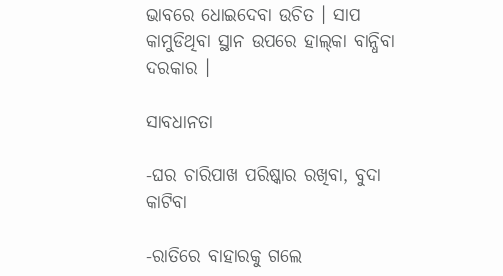ଭାବରେ ଧୋଇଦେବା ଉଚିତ । ସାପ କାମୁଡିଥିବା ସ୍ଥାନ ଉପରେ ହାଲ୍‌କା ବାନ୍ଧିବା ଦରକାର ।

ସାବଧାନତା

-ଘର ଚାରିପାଖ ପରିଷ୍କାର ରଖିବା, ବୁଦା କାଟିବା

-ରାତିରେ ବାହାରକୁ ଗଲେ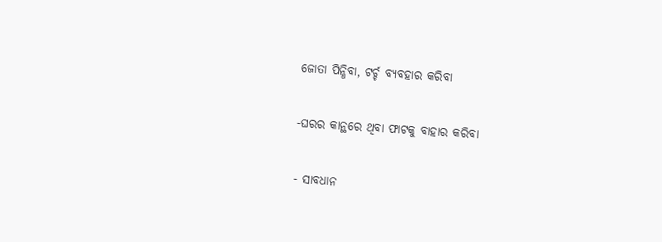ଜୋତା ପିନ୍ଧିବା, ଟର୍ଚ୍ଚ ବ୍ୟବହାର କରିବା

-ଘରର କାନ୍ଥରେ ଥିବା ଫାଟକୁ ବାହାର କରିବା

- ସାବଧାନ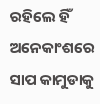ରହିଲେ ହିଁ ଅନେକାଂଶରେ ସାପ କାମୁଡାକୁ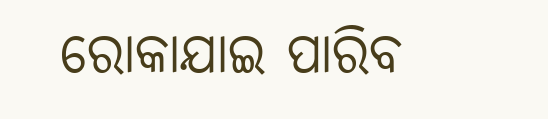ରୋକାଯାଇ ପାରିବ